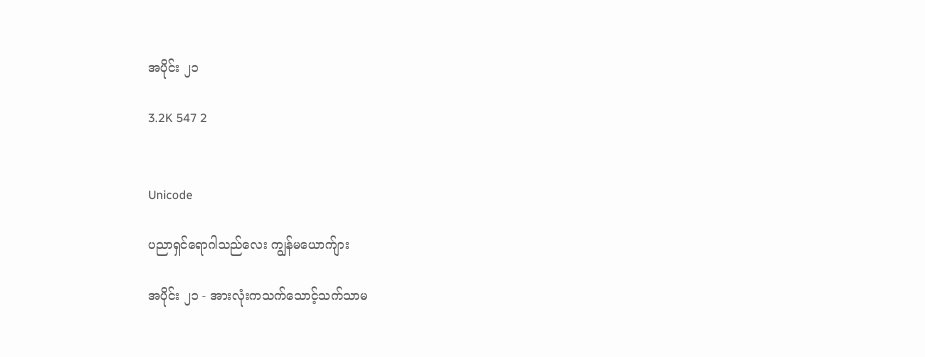အပိုင်း ၂၁

3.2K 547 2


Unicode

ပညာရှင်ရောဂါသည်လေး ကျွန်မယောက်ျား

အပိုင်း ၂၁ - အားလုံးကသက်သောင့်သက်သာမ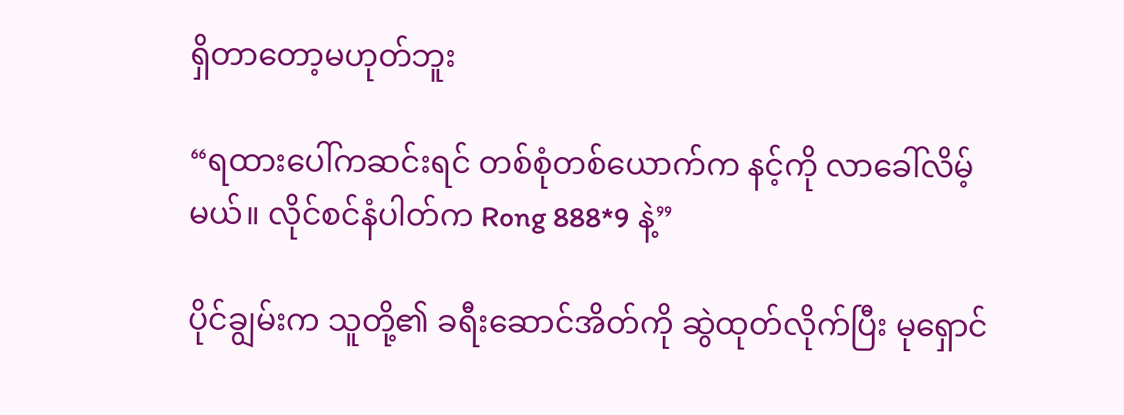ရှိတာတော့မဟုတ်ဘူး

“ရထားပေါ်ကဆင်းရင် တစ်စုံတစ်ယောက်က နင့်ကို လာခေါ်လိမ့်မယ်။ လိုင်စင်နံပါတ်က Rong 888*9 နဲ့”

ပိုင်ချွမ်းက သူတို့၏ ခရီးဆောင်အိတ်ကို ဆွဲထုတ်လိုက်ပြီး မုရှောင်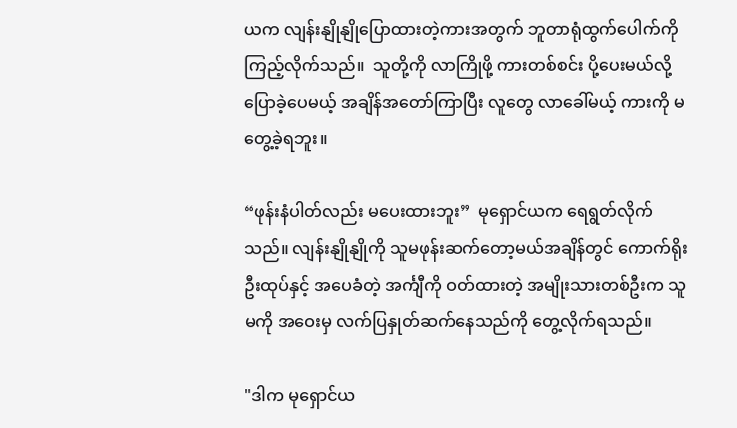ယက လျန်းနျိုနျိုပြောထားတဲ့ကားအတွက် ဘူတာရုံထွက်ပေါက်ကို ကြည့်လိုက်သည်။  သူတို့ကို လာကြိုဖို့ ကားတစ်စင်း ပို့ပေးမယ်လို့ ပြောခဲ့ပေမယ့် အချိန်အတော်ကြာပြီး လူတွေ လာခေါ်မယ့် ကားကို မတွေ့ခဲ့ရဘူး။

“ဖုန်းနံပါတ်လည်း မပေးထားဘူး”  မုရှောင်ယက ရေရွတ်လိုက်သည်။ လျန်းနျိုနျိုကို သူမဖုန်းဆက်တော့မယ်အချိန်တွင် ကောက်ရိုးဦးထုပ်နှင့် အပေခံတဲ့ အင်္ကျီကို ဝတ်ထားတဲ့ အမျိုးသားတစ်ဦးက သူမကို အဝေးမှ လက်ပြနှုတ်ဆက်နေသည်ကို တွေ့လိုက်ရသည်။

"ဒါက မုရှောင်ယ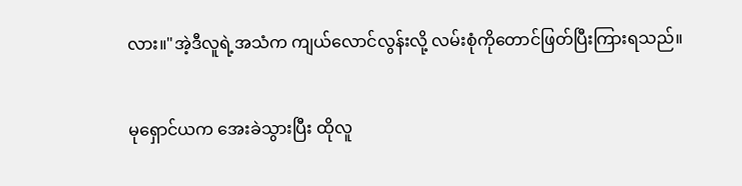လား။"အဲ့ဒီလူရဲ့အသံက ကျယ်လောင်လွန်းလို့ လမ်းစုံကိုတောင်ဖြတ်ပြီးကြားရသည်။

မုရှောင်ယက အေးခဲသွားပြီး ထိုလူ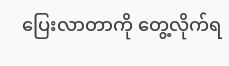ပြေးလာတာကို တွေ့လိုက်ရ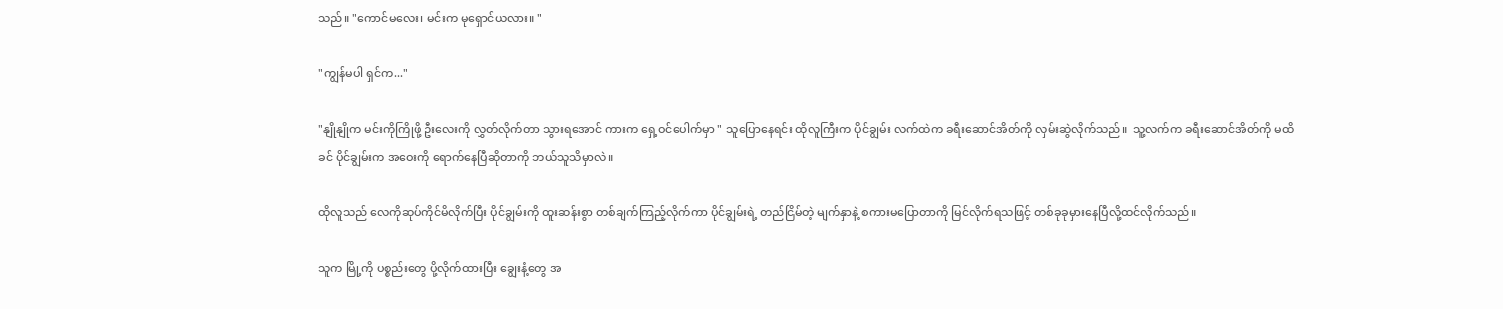သည်။ "ကောင်မလေး၊ မင်းက မုရှောင်ယလား။ "

"ကျွန်မပါ ရှင်က..."

"နျိုနျိုက မင်းကိုကြိုဖို့ ဦးလေးကို လွှတ်လိုက်တာ သွားရအောင် ကားက ရှေ့ဝင်ပေါက်မှာ " သူပြောနေရင်း ထိုလူကြီးက ပိုင်ချွမ်း လက်ထဲက ခရီးဆောင်အိတ်ကို လှမ်းဆွဲလိုက်သည်။  သူ့လက်က ခရီးဆောင်အိတ်ကို မထိခင် ပိုင်ချွမ်းက အဝေးကို ရောက်နေပြီဆိုတာကို ဘယ်သူသိမှာလဲ။

ထိုလူသည် လေကိုဆုပ်ကိုင်မိလိုက်ပြီး ပိုင်ချွမ်းကို ထူးဆန်းစွာ တစ်ချက်ကြည့်လိုက်ကာ ပိုင်ချွမ်းရဲ့ တည်ငြိမ်တဲ့ မျက်နှာနဲ့ စကားမပြောတာကို မြင်လိုက်ရသဖြင့် တစ်ခုခုမှားနေပြီလို့ထင်လိုက်သည်။

သူက မြို့ကို ပစ္စည်းတွေ ပို့လိုက်ထားပြီး ချွေးနံ့တွေ အ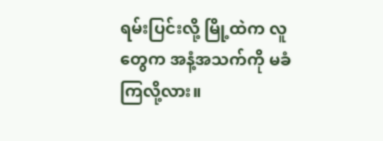ရမ်းပြင်းလို့ မြို့ထဲက လူတွေက အနံ့အသက်ကို မခံကြလို့လား။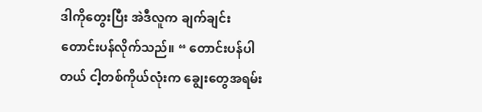ဒါကိုတွေးပြီး အဲဒီလူက ချက်ချင်းတောင်းပန်လိုက်သည်။ “ တောင်းပန်ပါတယ် ငါ့တစ်ကိုယ်လုံးက ချွေးတွေအရမ်း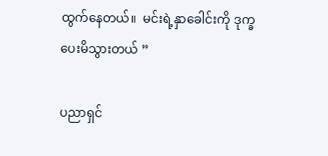ထွက်နေတယ်။  မင်းရဲ့နှာခေါင်းကို ဒုက္ခပေးမိသွားတယ် ”

ပညာရှင်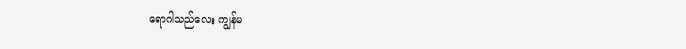ရောဂါသည်လေး ကျွန်မ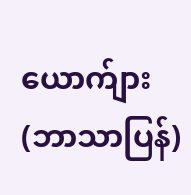ယောက်ျား (ဘာသာပြန်)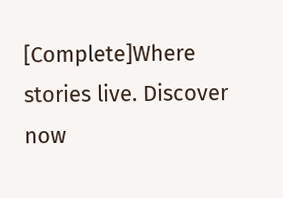[Complete]Where stories live. Discover now